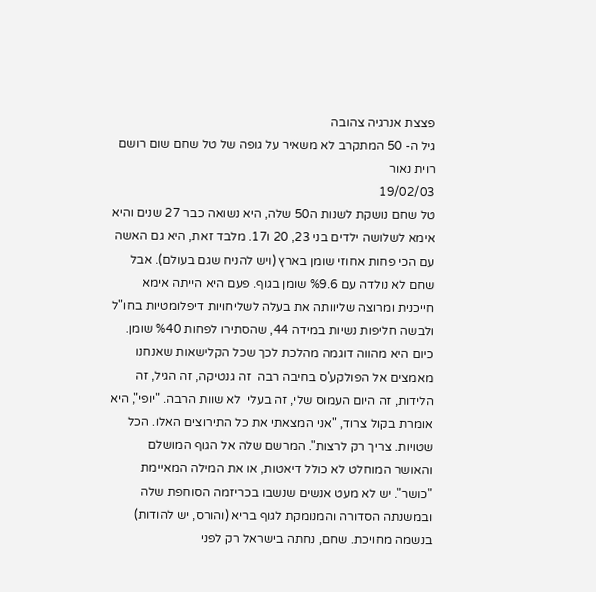פצצת אנרגיה צהובה
גיל ה- 50 המתקרב לא משאיר על גופה של טל שחם שום רושם
רוית נאור
19/02/03
טל שחם נושקת לשנות ה50 שלה, היא נשואה כבר 27 שנים והיא אימא לשלושה ילדים בני 23, 20 ו17. מלבד זאת, היא גם האשה עם הכי פחות אחוזי שומן בארץ (ויש להניח שגם בעולם). אבל שחם לא נולדה עם %9.6 שומן בגוף. פעם היא הייתה אימא חייכנית ומרוצה שליוותה את בעלה לשליחויות דיפלומטיות בחו"ל ולבשה חליפות נשיות במידה 44, שהסתירו לפחות %40 שומן. כיום היא מהווה דוגמה מהלכת לכך שכל הקלישאות שאנחנו מאמצים אל הפולקע'ס בחיבה רבה  זה גנטיקה, זה הגיל, זה הלידות, זה היום העמוס שלי, זה בעלי  לא שוות הרבה. "יופי", היא אומרת בקול צרוד, "אני המצאתי את כל התירוצים האלו. הכל שטויות. צריך רק לרצות". המרשם שלה אל הגוף המושלם והאושר המוחלט לא כולל דיאטות, או את המילה המאיימת "כושר". יש לא מעט אנשים שנשבו בכריזמה הסוחפת שלה ובמשנתה הסדורה והמנומקת לגוף בריא (והורס, יש להודות) בנשמה מחויכת. שחם, נחתה בישראל רק לפני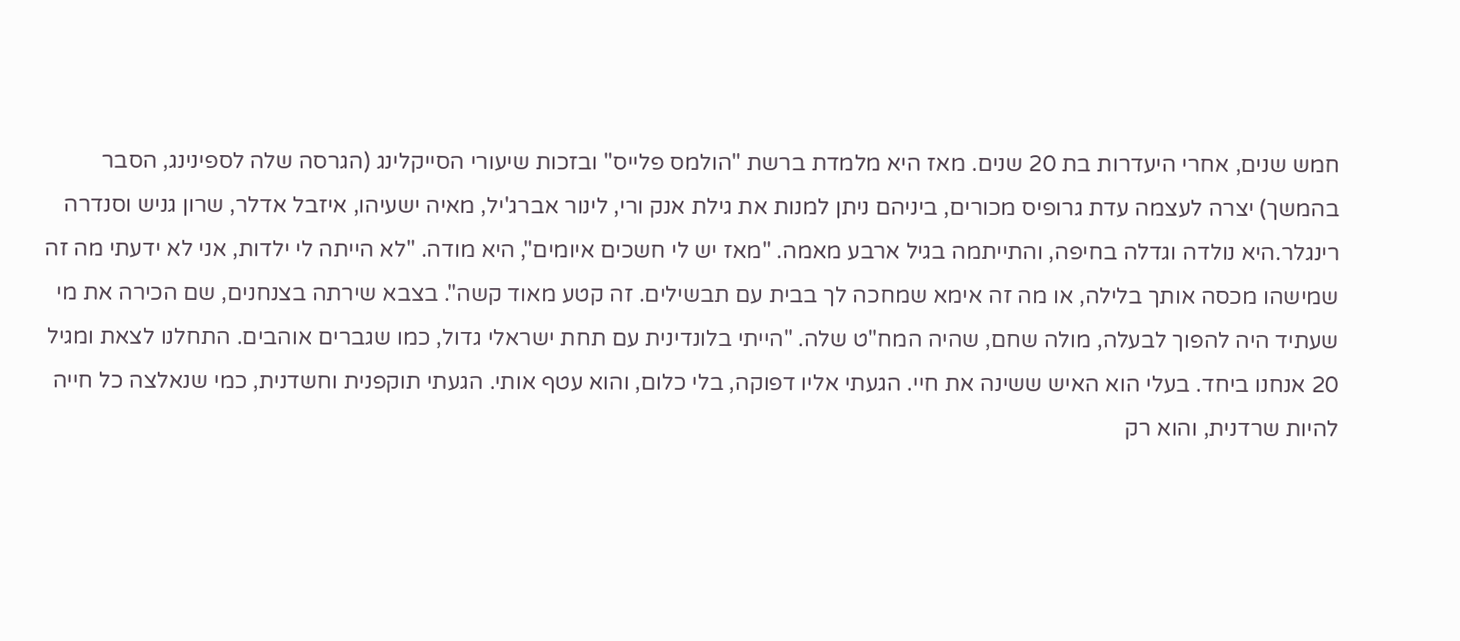חמש שנים, אחרי היעדרות בת 20 שנים. מאז היא מלמדת ברשת "הולמס פלייס" ובזכות שיעורי הסייקלינג (הגרסה שלה לספינינג, הסבר בהמשך) יצרה לעצמה עדת גרופיס מכורים, ביניהם ניתן למנות את גילת אנק ורי, לינור אברג'יל, מאיה ישעיהו, איזבל אדלר, שרון גניש וסנדרה רינגלר.היא נולדה וגדלה בחיפה, והתייתמה בגיל ארבע מאמה. "מאז יש לי חשכים איומים", היא מודה. "לא הייתה לי ילדות, אני לא ידעתי מה זה שמישהו מכסה אותך בלילה, או מה זה אימא שמחכה לך בבית עם תבשילים. זה קטע מאוד קשה". בצבא שירתה בצנחנים, שם הכירה את מי שעתיד היה להפוך לבעלה, מולה שחם, שהיה המח"ט שלה. "הייתי בלונדינית עם תחת ישראלי גדול, כמו שגברים אוהבים. התחלנו לצאת ומגיל 20 אנחנו ביחד. בעלי הוא האיש ששינה את חיי. הגעתי אליו דפוקה, בלי כלום, והוא עטף אותי. הגעתי תוקפנית וחשדנית, כמי שנאלצה כל חייה להיות שרדנית, והוא רק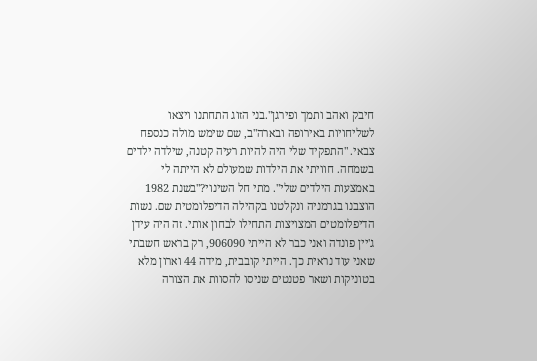חיבק ואהב ותמך ופירגן".בני הזוג התחתנו ויצאו לשליחויות באירופה ובארה"ב, שם שימש מולה כנספח צבאי. "התפקיד שלי היה להיות רעיה קטנה, שילדה ילדים בשמחה. חוויתי את הילדות שמעולם לא הייתה לי באמצעות הילדים שלי". מתי חל השינוי?"בשנת 1982 הוצבנו בגרמניה ונקלטנו בקהילה הדיפלומטית שם. נשות הדיפלומטים המצויצות התחילו לבחון אותי. זה היה עידן ג'יין פונדה ואני כבר לא הייתי 906090, רק בראש חשבתי שאני עוד נראית כך. הייתי קובבית, מידה 44 וארון מלא בטוניקות ושאר פטנטים שניסו להסוות את הצורה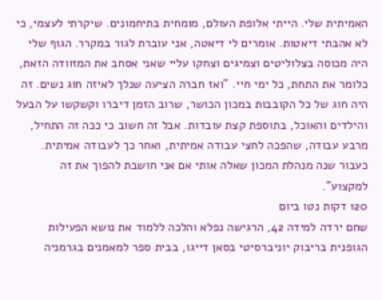האמיתית שלי. הייתי אלופת העולם, מומחית בתיחמונים. שיקרתי לעצמי, כי לא אהבתי דיאטות. אומרים לי דיאטה, אני עוברת לגור במקרר. הגוף שלי היה מכוסה בצלוליטים וצמיגים וצחקו עליי שאני אסחב את המזוודה הזאת, כלומר את התחת, כל ימי חיי. "ואז חברה הציעה שנלך לאיזה חוג נשים. זה היה חוג של כל הקובבות במכון הכושר, שרוב הזמן דיברו וקשקשו על הבעל והילדים והאוכל, בתוספת קצת עובדות. אבל זה חשוב כי ככה זה התחיל, מרבע עבודה, שהפכה לחצי עבודה אמיתית, ואחר כך לעבודה אמיתית. כעבור שנה מנהלת המכון שאלה אותי אם אני חושבת להפוך את זה למקצוע".
120 דקות נטו ביום
שחם ירדה למידה 42, הרגישה נפלא והלכה ללמוד את נושא הפעילות הגופנית בריבוק יוניברסיטי בסאן דייגו, בבית ספר למאמנים בגרמניה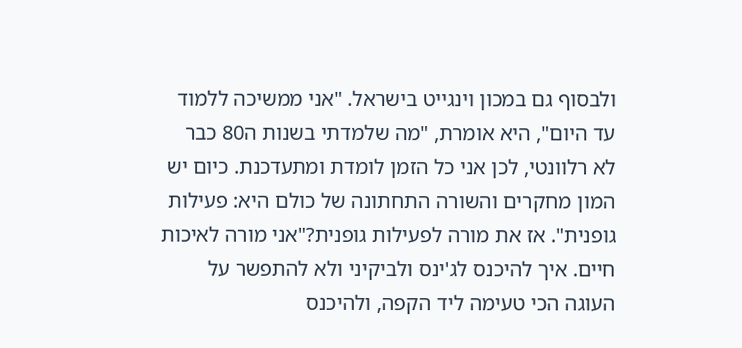ולבסוף גם במכון וינגייט בישראל. "אני ממשיכה ללמוד עד היום", היא אומרת, "מה שלמדתי בשנות ה80 כבר לא רלוונטי, לכן אני כל הזמן לומדת ומתעדכנת. כיום יש המון מחקרים והשורה התחתונה של כולם היא: פעילות גופנית". אז את מורה לפעילות גופנית?"אני מורה לאיכות חיים. איך להיכנס לג'ינס ולביקיני ולא להתפשר על העוגה הכי טעימה ליד הקפה, ולהיכנס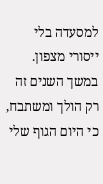למסעדה בלי ייסורי מצפון. במשך השנים זה רק הולך ומשתבח, כי היום הגוף שלי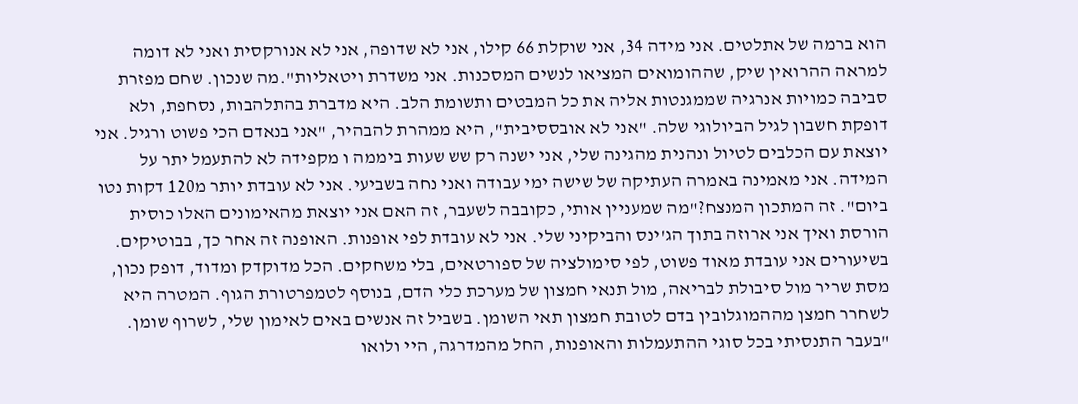הוא ברמה של אתלטים. אני מידה 34, אני שוקלת 66 קילו, אני לא שדופה, אני לא אנורקסית ואני לא דומה למראה ההרואין שיק, שההומואים המציאו לנשים המסכנות. אני משדרת ויטאליות".מה שנכון. שחם מפזרת סביבה כמויות אנרגיה שממגנטות אליה את כל המבטים ותשומת הלב. היא מדברת בהתלהבות, נסחפת, ולא דופקת חשבון לגיל הביולוגי שלה. "אני לא אובססיבית", היא ממהרת להבהיר, "אני בנאדם הכי פשוט ורגיל. אני יוצאת עם הכלבים לטיול ונהנית מהגינה שלי, אני ישנה רק שש שעות ביממה ו מקפידה לא להתעמל יתר על המידה. אני מאמינה באמרה העתיקה של שישה ימי עבודה ואני נחה בשביעי. אני לא עובדת יותר מ120 דקות נטו ביום". זה המתכון המנצח?"מה שמעניין אותי, כקובבה לשעבר, זה האם אני יוצאת מהאימונים האלו כוסית הורסת ואיך אני ארוזה בתוך הג'ינס והביקיני שלי. אני לא עובדת לפי אופנות. האופנה זה אחר כך, בבוטיקים. בשיעורים אני עובדת מאוד פשוט, לפי סימולציה של ספורטאים, בלי משחקים. הכל מדוקדק ומדוד, דופק נכון, מסת שריר מול סיבולת לבריאה, מול תנאי חמצון של מערכת כלי הדם, בנוסף לטמפרטורת הגוף. המטרה היא לשחרר חמצן מההמוגלובין בדם לטובת חמצון תאי השומן. בשביל זה אנשים באים לאימון שלי, לשרוף שומן. "בעבר התנסיתי בכל סוגי ההתעמלות והאופנות, החל מהמדרגה, היי ולואו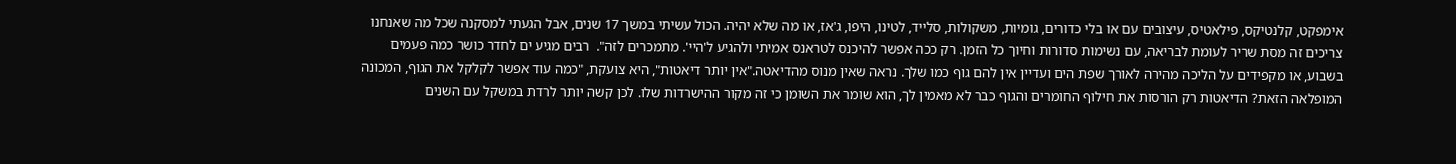אימפקט, קלנטיקס, פילאטיס, עיצובים עם או בלי כדורים, גומיות, משקולות, סלייד, לטינו, היפו, ג'אז, או מה שלא יהיה. הכול עשיתי במשך 17 שנים, אבל הגעתי למסקנה שכל מה שאנחנו צריכים זה מסת שריר לעומת לבריאה, עם נשימות סדורות וחיוך כל הזמן. רק ככה אפשר להיכנס לטראנס אמיתי ולהגיע ל'היי'. מתמכרים לזה".  רבים מגיע ים לחדר כושר כמה פעמים בשבוע, או מקפידים על הליכה מהירה לאורך שפת הים ועדיין אין להם גוף כמו שלך. נראה שאין מנוס מהדיאטה."אין יותר דיאטות", היא צועקת, "כמה עוד אפשר לקלקל את הגוף, המכונה המופלאה הזאת? הדיאטות רק הורסות את חילוף החומרים והגוף כבר לא מאמין לך, הוא שומר את השומן כי זה מקור ההישרדות שלו. לכן קשה יותר לרדת במשקל עם השנים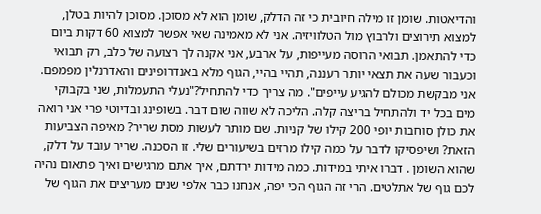והדיאטות. שומן זו מילה חיובית כי זה הדלק, שומן הוא לא מסוכן. מסוכן להיות בטלן, למצוא תירוצים ולרבוץ מול הטלוויזיה. אני לא מאמינה שאי אפשר למצוא 60 דקות ביום כדי להתאמן. תבואי הרוסה מעייפות, על ארבע, אני אקנה לך רצועה של כלב, רק תבואי וכעבור שעה את תצאי יותר רעננה, תהיי בהיי, הגוף מלא באנדרופינים והאדרנלין מפמפם. אני מבקשת מכולם להגיע עייפים". מה צריך כדי להתחיל?"נעלי התעמלות, שני בקבוקי מים בכל יד ולהתחיל בריצה קלה. הליכה לא שווה שום דבר. בשופינג ובדיוטי פרי אני רואה את כולן סוחבות יופי 200 קילו של קניות. שם מותר לעשות מסת שריר? מאיפה הצביעות הזאת? ושיפסיקו לדבר על כמה קילו מרזים בשיעורים שלי. זו הסכנה. שריר עובד על דלק, שהוא השומן . דברו איתי במידות. כמה מידות ירדתם, איך אתם מרגישים ואיך פתאום נהיה לכם גוף של אתלטים. הרי זה הגוף הכי יפה, אנחנו כבר אלפי שנים מעריצים את הגוף של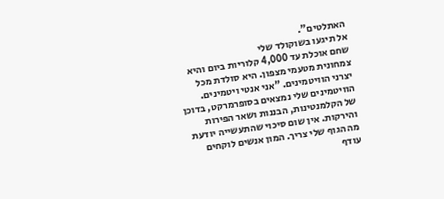האתלטים".
אל תיגעו בשוקולד שלי
שחם אוכלת עד 4,000 קלוריות ביום והיא צמחונית מטעמי מצפון. היא סולדת מכל יצרני הוויטמינים. "אני אנטי ויטמינים. הוויטמינים שלי נמצאים בסופרמרקט, בדוכן של הקלמנטינות, הבננות ושאר הפירות והירקות. אין שום סיכוי שהתעשייה יודעת מה הגוף שלי צריך. המון אנשים לוקחים עודף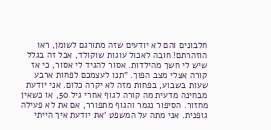חלבונים והם לא יודעים שזה מתורגם לשומן, ראו הוזהרתם! חובה לאכול עוגות שוקולד, אבל זה בגלל שיש לי חשך מהילדות. אסור להגיד לי אסור, כי אז קורה אצלי מצב הפוך. "תנו לעצמכם לפחות ארבע שעות בשבוע, בפחות מזה לא יקרה כלום. אני יודעת מבחינה מדעית מה קורה לגוף אחרי גיל 50, או כשאין מחזור. הסיפור נגמר והגוף מתפורר, אם את לא פעילה גופנית. אני מתה על המשפט 'את יודעת איך הייתי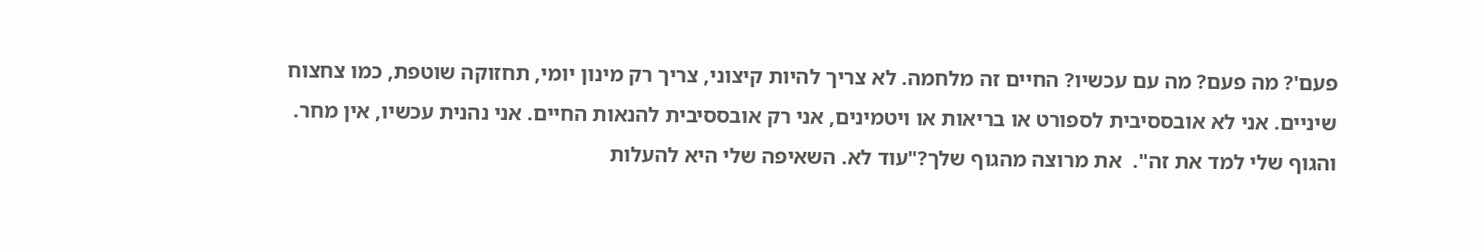פעם'? מה פעם? מה עם עכשיו? החיים זה מלחמה. לא צריך להיות קיצוני, צריך רק מינון יומי, תחזוקה שוטפת, כמו צחצוח שיניים. אני לא אובססיבית לספורט או בריאות או ויטמינים, אני רק אובססיבית להנאות החיים. אני נהנית עכשיו, אין מחר. והגוף שלי למד את זה".  את מרוצה מהגוף שלך?"עוד לא. השאיפה שלי היא להעלות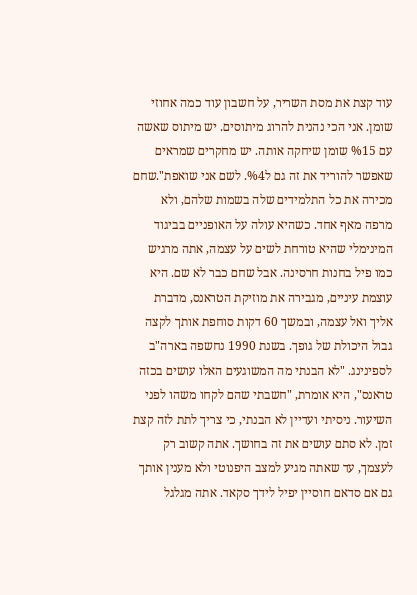עוד קצת את מסת השריר, על חשבון עוד כמה אחוזי שומן. אני הכי נהנית להרוג מיתוסים. יש מיתוס שאשה עם %15 שומן שיחקה אותה. יש מחקרים שמראים שאפשר להוריד את זה גם ל%4. לשם אני שואפת".שחם מכירה את כל התלמידים שלה בשמות שלהם, ולא מרפה מאף אחד. כשהיא עולה על האופניים בביגוד המינימלי שהיא טורחת לשים על עצמה, אתה מרגיש כמו פיל בחנות חרסינה. אבל שחם כבר לא שם. היא עוצמת עיניים, מגבירה את מוזיקת הטראנס, מדברת אליך ואל עצמה, ובמשך 60 דקות סוחפת אותך לקצה גבול היכולת של גופך. בשנת 1990 נחשפה בארה"ב לספינינג. "לא הבנתי מה המשוגעים האלו עושים בכזה טראנס", היא אומרת, "חשבתי שהם לקחו משהו לפני השיעור. ניסיתי ועדיין לא הבנתי, כי צריך לתת לזה קצת זמן. לא סתם עושים את זה בחושך. אתה קשוב רק לעצמך, עד שאתה מגיע למצב היפנוטי ולא מענין אותך גם אם סדאם חוסיין יפיל לידך סקאד. אתה מגלגל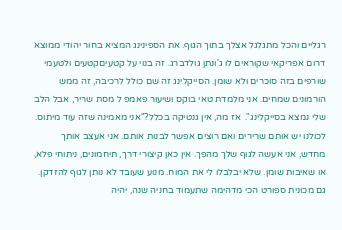רגליים והכל מתגלגל אצלך בתוך הגוף. את הספינינג המציא בחור יהודי ממוצא דרום אפריקאי שקוראים לו ג'ונתן גולדברג. זה בנוי על קטעיםקטעים ולטעמי שורפים בזה סוכרים ולא שומן. הסייקלינג זה שם כולל לרכיבה, זה ממש הורמונים שמחים. אני מלמדת טאי בוקס ושיעור פאמפ ל מסת שריר, אבל הלב שלי נמצא בסייקלינג".  אז מה, אין גנטיקה בכלל?"אני מאמינה שזה עוד מיתוס. לכולנו יש אותם שרירים ואם רוצים אפשר לבנות אותם. אני אעצב אותך מחדש, אני אעשה לגוף שלך מהפך. אין כאן קיצורי דרך, תיחמונים, ניתוחי פלא, או שאיבות שומן. שלא יבלבלו לי את המוח. מנוע שעובד לא נותן לגוף להזדקן. גם מכונית ספורט הכי מדהימה שתעמוד בחניה שנה, יהיה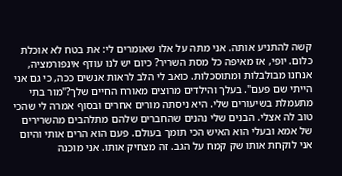קשה להתניע אותה. אני מתה על אלו שאומרים לי: את בטח לא אוכלת כלום. יופי, אז מאיפה כל מסת השריר? כיום יש לנו עודף אינפורמציה, אנחנו מבולבלות ומתוסכלות. כואב לי הלב לראות אנשים ככה, כי גם אני הייתי שם פעם". בעלך והילדים מרוצים מאורח החיים שלך?"מור בתי מתעמלת בשיעורים שלי. היא ניסתה מורים אחרים ובסוף אמרה לי שהכי טוב לה אצלי. הבנים שלי נהנים שהחברים שלהם מתלהבים מהשרירים של אמא ובעלי הוא האיש הכי תומך בעולם. פעם הוא הרים אותי והיום אני לוקחת אותו שק קמח על הגב. זה מצחיק אותו. אני מוכנה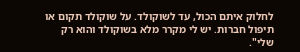לחלוק איתם הכול, עד לשוקולד. על שוקולד תקום או תיפול חברות. יש לי מקרר מלא בשוקולד והוא רק שלי".